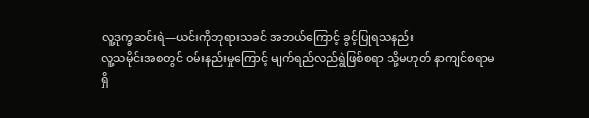လူ့ဒုက္ခဆင်းရဲ—ယင်းကိုဘုရားသခင် အဘယ်ကြောင့် ခွင့်ပြုရသနည်း
လူ့သမိုင်းအစတွင် ဝမ်းနည်းမှုကြောင့် မျက်ရည်လည်ရွဲဖြစ်စရာ သို့မဟုတ် နာကျင်စရာမရှိ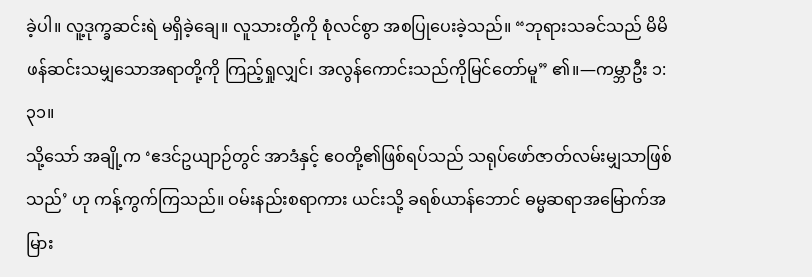ခဲ့ပါ။ လူ့ဒုက္ခဆင်းရဲ မရှိခဲ့ချေ။ လူသားတို့ကို စုံလင်စွာ အစပြုပေးခဲ့သည်။ “ဘုရားသခင်သည် မိမိဖန်ဆင်းသမျှသောအရာတို့ကို ကြည့်ရှုလျှင်၊ အလွန်ကောင်းသည်ကိုမြင်တော်မူ” ၏။—ကမ္ဘာဦး ၁:၃၁။
သို့သော် အချို့က ‘ဧဒင်ဥယျာဉ်တွင် အာဒံနှင့် ဧဝတို့၏ဖြစ်ရပ်သည် သရုပ်ဖော်ဇာတ်လမ်းမျှသာဖြစ်သည်’ ဟု ကန့်ကွက်ကြသည်။ ဝမ်းနည်းစရာကား ယင်းသို့ ခရစ်ယာန်ဘောင် ဓမ္မဆရာအမြောက်အမြား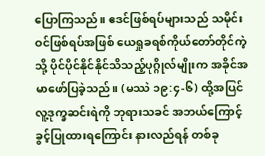ပြောကြသည်။ ဧဒင်ဖြစ်ရပ်များသည် သမိုင်းဝင်ဖြစ်ရပ်အဖြစ် ယေရှုခရစ်ကိုယ်တော်တိုင်ကဲ့သို့ ပိုင်ပိုင်နိုင်နိုင်သိသည့်ပုဂ္ဂိုလ်မျိုးက အခိုင်အမာဖော်ပြခဲ့သည်။ (မဿဲ ၁၉:၄-၆) ထို့အပြင် လူ့ဒုက္ခဆင်းရဲကို ဘုရားသခင် အဘယ်ကြောင့်ခွင့်ပြုထားရကြောင်း နားလည်ရန် တစ်ခု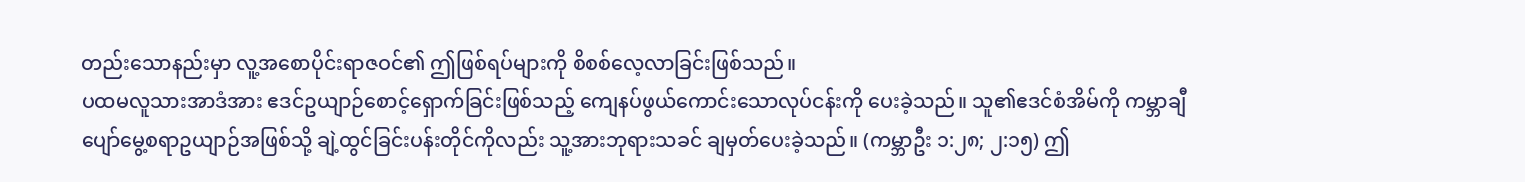တည်းသောနည်းမှာ လူ့အစောပိုင်းရာဇဝင်၏ ဤဖြစ်ရပ်များကို စိစစ်လေ့လာခြင်းဖြစ်သည်။
ပထမလူသားအာဒံအား ဧဒင်ဥယျာဉ်စောင့်ရှောက်ခြင်းဖြစ်သည့် ကျေနပ်ဖွယ်ကောင်းသောလုပ်ငန်းကို ပေးခဲ့သည်။ သူ၏ဧဒင်စံအိမ်ကို ကမ္ဘာချီပျော်မွေ့စရာဥယျာဉ်အဖြစ်သို့ ချဲ့ထွင်ခြင်းပန်းတိုင်ကိုလည်း သူ့အားဘုရားသခင် ချမှတ်ပေးခဲ့သည်။ (ကမ္ဘာဦး ၁:၂၈; ၂:၁၅) ဤ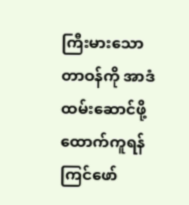ကြီးမားသောတာဝန်ကို အာဒံထမ်းဆောင်ဖို့ ထောက်ကူရန် ကြင်ဖော်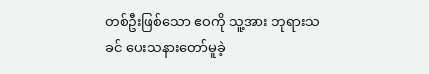တစ်ဦးဖြစ်သော ဧဝကို သူ့အား ဘုရားသခင် ပေးသနားတော်မူခဲ့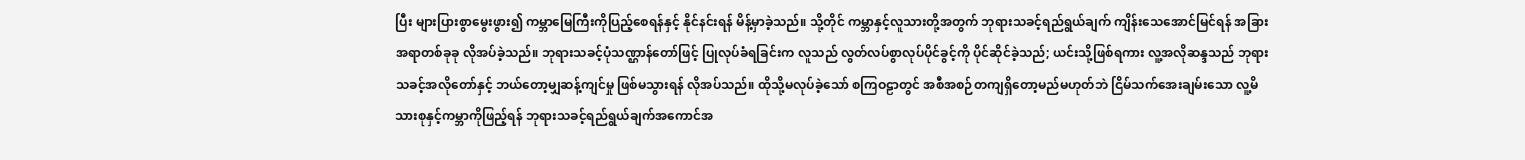ပြီး များပြားစွာမွေးဖွား၍ ကမ္ဘာမြေကြီးကိုပြည့်စေရန်နှင့် နိုင်နင်းရန် မိန့်မှာခဲ့သည်။ သို့တိုင် ကမ္ဘာနှင့်လူသားတို့အတွက် ဘုရားသခင့်ရည်ရွယ်ချက် ကျိန်းသေအောင်မြင်ရန် အခြားအရာတစ်ခုခု လိုအပ်ခဲ့သည်။ ဘုရားသခင့်ပုံသဏ္ဌာန်တော်ဖြင့် ပြုလုပ်ခံရခြင်းက လူသည် လွတ်လပ်စွာလုပ်ပိုင်ခွင့်ကို ပိုင်ဆိုင်ခဲ့သည်; ယင်းသို့ဖြစ်ရကား လူ့အလိုဆန္ဒသည် ဘုရားသခင့်အလိုတော်နှင့် ဘယ်တော့မျှဆန့်ကျင်မှု ဖြစ်မသွားရန် လိုအပ်သည်။ ထိုသို့မလုပ်ခဲ့သော် စကြဝဠာတွင် အစီအစဉ်တကျရှိတော့မည်မဟုတ်ဘဲ ငြိမ်သက်အေးချမ်းသော လူ့မိသားစုနှင့်ကမ္ဘာကိုဖြည့်ရန် ဘုရားသခင့်ရည်ရွယ်ချက်အကောင်အ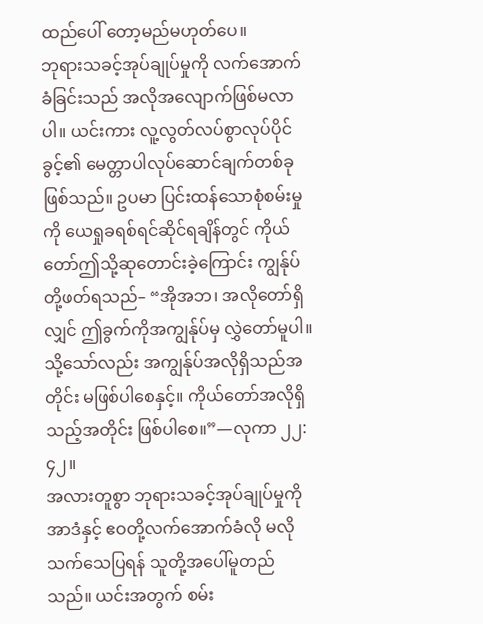ထည်ပေါ် တော့မည်မဟုတ်ပေ။
ဘုရားသခင့်အုပ်ချုပ်မှုကို လက်အောက်ခံခြင်းသည် အလိုအလျောက်ဖြစ်မလာပါ။ ယင်းကား လူ့လွတ်လပ်စွာလုပ်ပိုင်ခွင့်၏ မေတ္တာပါလုပ်ဆောင်ချက်တစ်ခုဖြစ်သည်။ ဥပမာ ပြင်းထန်သောစုံစမ်းမှုကို ယေရှုခရစ်ရင်ဆိုင်ရချိန်တွင် ကိုယ်တော်ဤသို့ဆုတောင်းခဲ့ကြောင်း ကျွန်ုပ်တို့ဖတ်ရသည်– “အိုအဘ၊ အလိုတော်ရှိလျှင် ဤခွက်ကိုအကျွန်ုပ်မှ လွှဲတော်မူပါ။ သို့သော်လည်း အကျွန်ုပ်အလိုရှိသည်အတိုင်း မဖြစ်ပါစေနှင့်။ ကိုယ်တော်အလိုရှိသည့်အတိုင်း ဖြစ်ပါစေ။”—လုကာ ၂၂:၄၂။
အလားတူစွာ ဘုရားသခင့်အုပ်ချုပ်မှုကို အာဒံနှင့် ဧဝတို့လက်အောက်ခံလို မလိုသက်သေပြရန် သူတို့အပေါ်မူတည်သည်။ ယင်းအတွက် စမ်း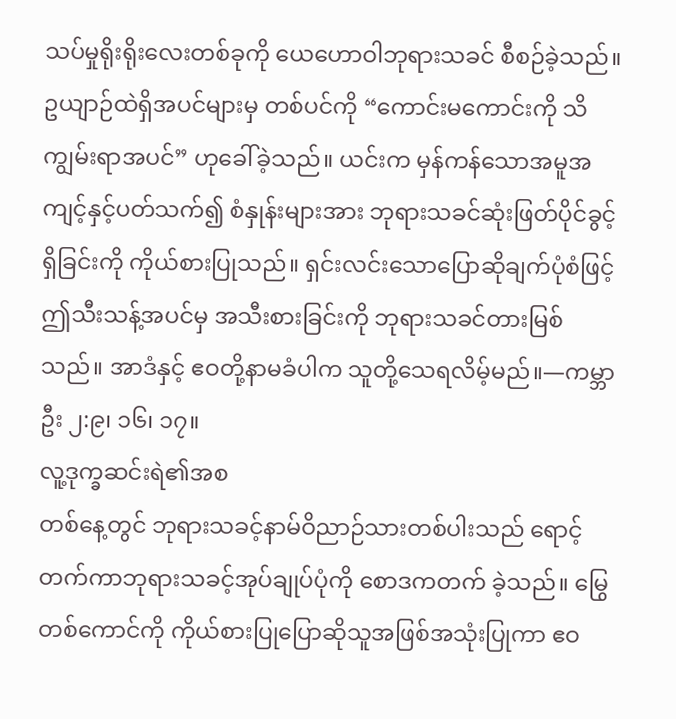သပ်မှုရိုးရိုးလေးတစ်ခုကို ယေဟောဝါဘုရားသခင် စီစဉ်ခဲ့သည်။ ဥယျာဉ်ထဲရှိအပင်များမှ တစ်ပင်ကို “ကောင်းမကောင်းကို သိကျွမ်းရာအပင်” ဟုခေါ်ခဲ့သည်။ ယင်းက မှန်ကန်သောအမူအကျင့်နှင့်ပတ်သက်၍ စံနှုန်းများအား ဘုရားသခင်ဆုံးဖြတ်ပိုင်ခွင့်ရှိခြင်းကို ကိုယ်စားပြုသည်။ ရှင်းလင်းသောပြောဆိုချက်ပုံစံဖြင့် ဤသီးသန့်အပင်မှ အသီးစားခြင်းကို ဘုရားသခင်တားမြစ်သည်။ အာဒံနှင့် ဧဝတို့နာမခံပါက သူတို့သေရလိမ့်မည်။—ကမ္ဘာဦး ၂:၉၊ ၁၆၊ ၁၇။
လူ့ဒုက္ခဆင်းရဲ၏အစ
တစ်နေ့တွင် ဘုရားသခင့်နာမ်ဝိညာဉ်သားတစ်ပါးသည် ရောင့်တက်ကာဘုရားသခင့်အုပ်ချုပ်ပုံကို စောဒကတက် ခဲ့သည်။ မြွေတစ်ကောင်ကို ကိုယ်စားပြုပြောဆိုသူအဖြစ်အသုံးပြုကာ ဧဝ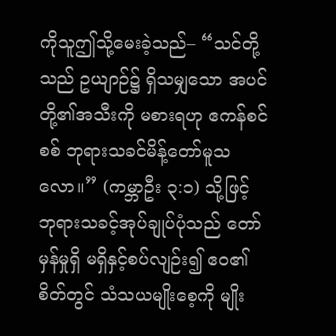ကိုသူဤသို့မေးခဲ့သည်– “သင်တို့သည် ဥယျာဉ်၌ ရှိသမျှသော အပင်တို့၏အသီးကို မစားရဟု ဧကန်စင်စစ် ဘုရားသခင်မိန့်တော်မူသလော။” (ကမ္ဘာဦး ၃:၁) သို့ဖြင့် ဘုရားသခင့်အုပ်ချုပ်ပုံသည် တော်မှန်မှုရှိ မရှိနှင့်စပ်လျဉ်း၍ ဧဝ၏စိတ်တွင် သံသယမျိုးစေ့ကို မျိုး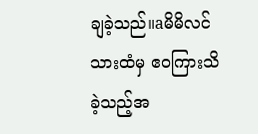ချခဲ့သည်။aမိမိလင်သားထံမှ ဧဝကြားသိခဲ့သည့်အ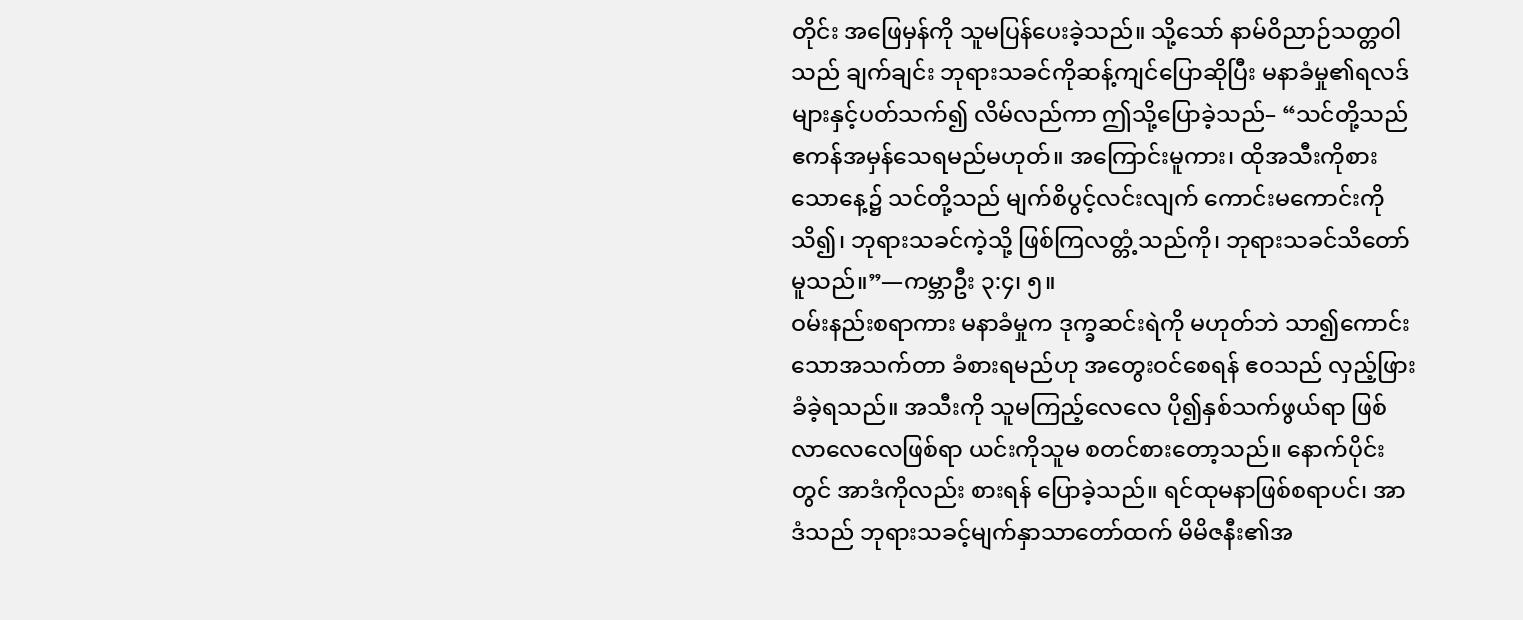တိုင်း အဖြေမှန်ကို သူမပြန်ပေးခဲ့သည်။ သို့သော် နာမ်ဝိညာဉ်သတ္တဝါသည် ချက်ချင်း ဘုရားသခင်ကိုဆန့်ကျင်ပြောဆိုပြီး မနာခံမှု၏ရလဒ်များနှင့်ပတ်သက်၍ လိမ်လည်ကာ ဤသို့ပြောခဲ့သည်– “သင်တို့သည် ဧကန်အမှန်သေရမည်မဟုတ်။ အကြောင်းမူကား၊ ထိုအသီးကိုစားသောနေ့၌ သင်တို့သည် မျက်စိပွင့်လင်းလျက် ကောင်းမကောင်းကိုသိ၍၊ ဘုရားသခင်ကဲ့သို့ ဖြစ်ကြလတ္တံ့သည်ကို၊ ဘုရားသခင်သိတော်မူသည်။”—ကမ္ဘာဦး ၃:၄၊ ၅။
ဝမ်းနည်းစရာကား မနာခံမှုက ဒုက္ခဆင်းရဲကို မဟုတ်ဘဲ သာ၍ကောင်းသောအသက်တာ ခံစားရမည်ဟု အတွေးဝင်စေရန် ဧဝသည် လှည့်ဖြားခံခဲ့ရသည်။ အသီးကို သူမကြည့်လေလေ ပို၍နှစ်သက်ဖွယ်ရာ ဖြစ်လာလေလေဖြစ်ရာ ယင်းကိုသူမ စတင်စားတော့သည်။ နောက်ပိုင်းတွင် အာဒံကိုလည်း စားရန် ပြောခဲ့သည်။ ရင်ထုမနာဖြစ်စရာပင်၊ အာဒံသည် ဘုရားသခင့်မျက်နှာသာတော်ထက် မိမိဇနီး၏အ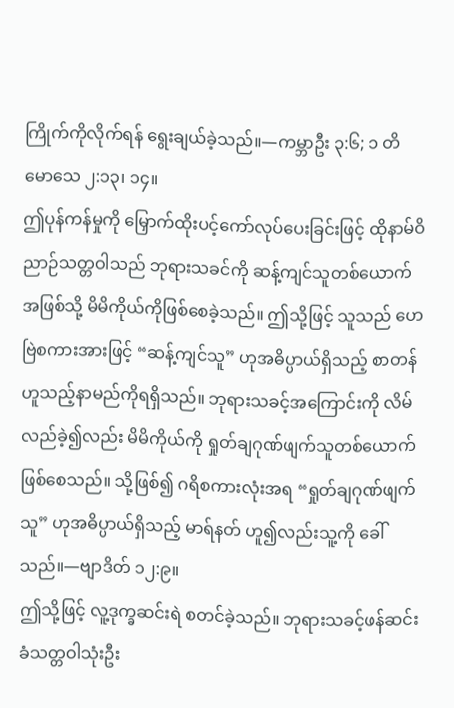ကြိုက်ကိုလိုက်ရန် ရွေးချယ်ခဲ့သည်။—ကမ္ဘာဦး ၃:၆; ၁ တိမောသေ ၂:၁၃၊ ၁၄။
ဤပုန်ကန်မှုကို မြှောက်ထိုးပင့်ကော်လုပ်ပေးခြင်းဖြင့် ထိုနာမ်ဝိညာဉ်သတ္တဝါသည် ဘုရားသခင်ကို ဆန့်ကျင်သူတစ်ယောက်အဖြစ်သို့ မိမိကိုယ်ကိုဖြစ်စေခဲ့သည်။ ဤသို့ဖြင့် သူသည် ဟေဗြဲစကားအားဖြင့် “ဆန့်ကျင်သူ” ဟုအဓိပ္ပာယ်ရှိသည့် စာတန် ဟူသည့်နာမည်ကိုရရှိသည်။ ဘုရားသခင့်အကြောင်းကို လိမ်လည်ခဲ့၍လည်း မိမိကိုယ်ကို ရှုတ်ချဂုဏ်ဖျက်သူတစ်ယောက် ဖြစ်စေသည်။ သို့ဖြစ်၍ ဂရိစကားလုံးအရ “ရှုတ်ချဂုဏ်ဖျက်သူ” ဟုအဓိပ္ပာယ်ရှိသည့် မာရ်နတ် ဟူ၍လည်းသူ့ကို ခေါ်သည်။—ဗျာဒိတ် ၁၂:၉။
ဤသို့ဖြင့် လူ့ဒုက္ခဆင်းရဲ စတင်ခဲ့သည်။ ဘုရားသခင့်ဖန်ဆင်းခံသတ္တဝါသုံးဦး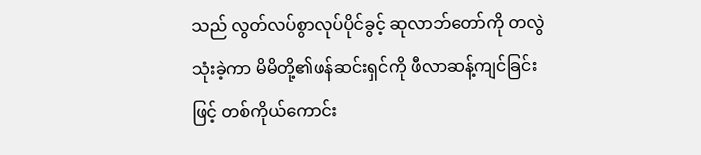သည် လွတ်လပ်စွာလုပ်ပိုင်ခွင့် ဆုလာဘ်တော်ကို တလွဲသုံးခဲ့ကာ မိမိတို့၏ဖန်ဆင်းရှင်ကို ဖီလာဆန့်ကျင်ခြင်းဖြင့် တစ်ကိုယ်ကောင်း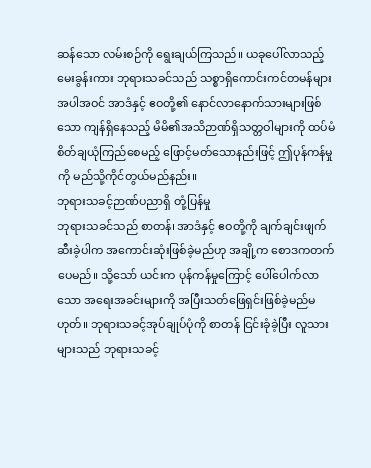ဆန်သော လမ်းစဉ်ကို ရွေးချယ်ကြသည်။ ယခုပေါ်လာသည့်မေးခွန်းကား ဘုရားသခင်သည် သစ္စာရှိကောင်းကင်တမန်များအပါအဝင် အာဒံနှင့် ဧဝတို့၏ နောင်လာနောက်သားများဖြစ်သော ကျန်ရှိနေသည့် မိမိ၏အသိဉာဏ်ရှိသတ္တဝါများကို ထပ်မံစိတ်ချယုံကြည်စေမည့် ဖြောင့်မတ်သောနည်းဖြင့် ဤပုန်ကန်မှုကို မည်သို့ကိုင်တွယ်မည်နည်း။
ဘုရားသခင့်ဉာဏ်ပညာရှိ တုံ့ပြန်မှု
ဘုရားသခင်သည် စာတန်၊ အာဒံနှင့် ဧဝတို့ကို ချက်ချင်းဖျက်ဆီးခဲ့ပါက အကောင်းဆုံးဖြစ်ခဲ့မည်ဟု အချို့က စောဒကတက်ပေမည်။ သို့သော် ယင်းက ပုန်ကန်မှုကြောင့် ပေါ်ပေါက်လာသော အရေးအခင်းများကို အပြီးသတ်ဖြေရှင်းဖြစ်ခဲ့မည်မဟုတ်။ ဘုရားသခင့်အုပ်ချုပ်ပုံကို စာတန် ငြင်းခုံခဲ့ပြီး လူသားများသည် ဘုရားသခင့်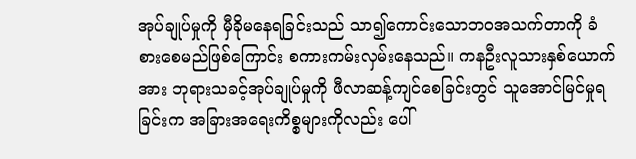အုပ်ချုပ်မှုကို မှီခိုမနေရခြင်းသည် သာ၍ကောင်းသောဘဝအသက်တာကို ခံစားစေမည်ဖြစ်ကြောင်း စကားကမ်းလှမ်းနေသည်။ ကနဦးလူသားနှစ်ယောက်အား ဘုရားသခင့်အုပ်ချုပ်မှုကို ဖီလာဆန့်ကျင်စေခြင်းတွင် သူအောင်မြင်မှုရခြင်းက အခြားအရေးကိစ္စများကိုလည်း ပေါ်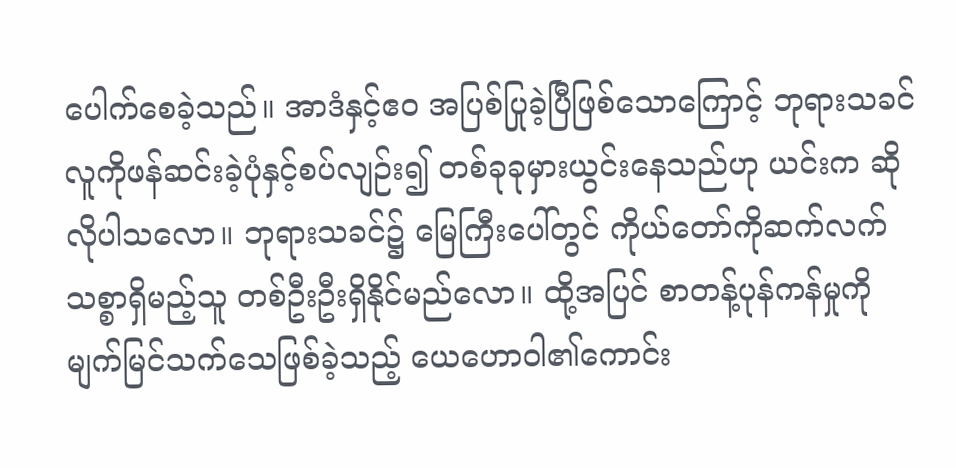ပေါက်စေခဲ့သည်။ အာဒံနှင့်ဧဝ အပြစ်ပြုခဲ့ပြီဖြစ်သောကြောင့် ဘုရားသခင် လူကိုဖန်ဆင်းခဲ့ပုံနှင့်စပ်လျဉ်း၍ တစ်ခုခုမှားယွင်းနေသည်ဟု ယင်းက ဆိုလိုပါသလော။ ဘုရားသခင်၌ မြေကြီးပေါ်တွင် ကိုယ်တော်ကိုဆက်လက်သစ္စာရှိမည့်သူ တစ်ဦးဦးရှိနိုင်မည်လော။ ထို့အပြင် စာတန့်ပုန်ကန်မှုကို မျက်မြင်သက်သေဖြစ်ခဲ့သည့် ယေဟောဝါ၏ကောင်း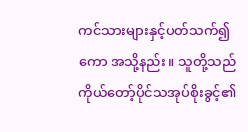ကင်သားများနှင့်ပတ်သက်၍ကော အသို့နည်း။ သူတို့သည် ကိုယ်တော့်ပိုင်သအုပ်စိုးခွင့်၏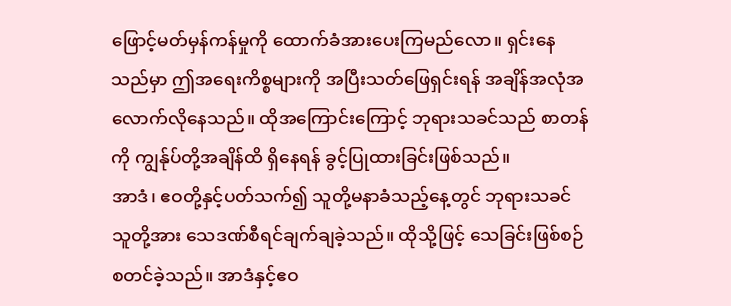ဖြောင့်မတ်မှန်ကန်မှုကို ထောက်ခံအားပေးကြမည်လော။ ရှင်းနေသည်မှာ ဤအရေးကိစ္စများကို အပြီးသတ်ဖြေရှင်းရန် အချိန်အလုံအလောက်လိုနေသည်။ ထိုအကြောင်းကြောင့် ဘုရားသခင်သည် စာတန်ကို ကျွန်ုပ်တို့အချိန်ထိ ရှိနေရန် ခွင့်ပြုထားခြင်းဖြစ်သည်။
အာဒံ၊ ဧဝတို့နှင့်ပတ်သက်၍ သူတို့မနာခံသည့်နေ့တွင် ဘုရားသခင်သူတို့အား သေဒဏ်စီရင်ချက်ချခဲ့သည်။ ထိုသို့ဖြင့် သေခြင်းဖြစ်စဉ် စတင်ခဲ့သည်။ အာဒံနှင့်ဧဝ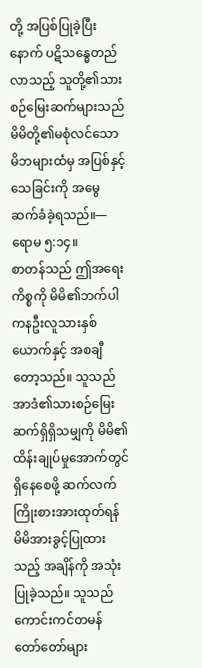တို့ အပြစ်ပြုခဲ့ပြီးနောက် ပဋိသန္ဓေတည်လာသည့် သူတို့၏သားစဉ်မြေးဆက်များသည် မိမိတို့၏မစုံလင်သောမိဘများထံမှ အပြစ်နှင့်သေခြင်းကို အမွေဆက်ခံခဲ့ရသည်။—ရောမ ၅:၁၄။
စာတန်သည် ဤအရေးကိစ္စကို မိမိ၏ဘက်ပါ ကနဦးလူသားနှစ်ယောက်နှင့် အစချီတော့သည်။ သူသည် အာဒံ၏သားစဉ်မြေးဆက်ရှိရှိသမျှကို မိမိ၏ထိန်းချုပ်မှုအောက်တွင် ရှိနေစေဖို့ ဆက်လက်ကြိုးစားအားထုတ်ရန် မိမိအားခွင့်ပြုထားသည့် အချိန်ကို အသုံးပြုခဲ့သည်။ သူသည် ကောင်းကင်တမန် တော်တော်များ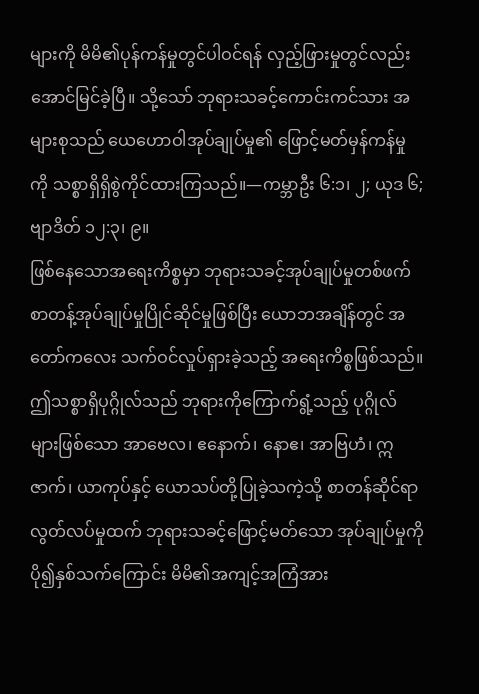များကို မိမိ၏ပုန်ကန်မှုတွင်ပါဝင်ရန် လှည့်ဖြားမှုတွင်လည်း အောင်မြင်ခဲ့ပြီ။ သို့သော် ဘုရားသခင့်ကောင်းကင်သား အများစုသည် ယေဟောဝါအုပ်ချုပ်မှု၏ ဖြောင့်မတ်မှန်ကန်မှုကို သစ္စာရှိရှိစွဲကိုင်ထားကြသည်။—ကမ္ဘာဦး ၆:၁၊ ၂; ယုဒ ၆; ဗျာဒိတ် ၁၂:၃၊ ၉။
ဖြစ်နေသောအရေးကိစ္စမှာ ဘုရားသခင့်အုပ်ချုပ်မှုတစ်ဖက် စာတန့်အုပ်ချုပ်မှုပြိုင်ဆိုင်မှုဖြစ်ပြီး ယောဘအချိန်တွင် အတော်ကလေး သက်ဝင်လှုပ်ရှားခဲ့သည့် အရေးကိစ္စဖြစ်သည်။ ဤသစ္စာရှိပုဂ္ဂိုလ်သည် ဘုရားကိုကြောက်ရွံ့သည့် ပုဂ္ဂိုလ်များဖြစ်သော အာဗေလ၊ ဧနောက်၊ နောဧ၊ အာဗြဟံ၊ ဣဇာက်၊ ယာကုပ်နှင့် ယောသပ်တို့ပြုခဲ့သကဲ့သို့ စာတန်ဆိုင်ရာလွတ်လပ်မှုထက် ဘုရားသခင့်ဖြောင့်မတ်သော အုပ်ချုပ်မှုကို ပို၍နှစ်သက်ကြောင်း မိမိ၏အကျင့်အကြံအား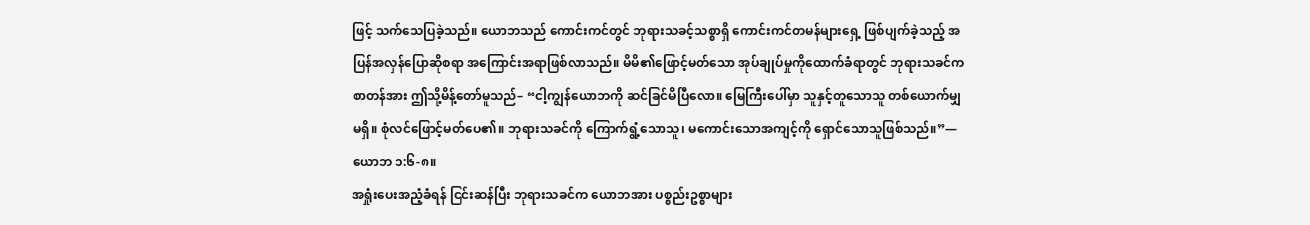ဖြင့် သက်သေပြခဲ့သည်။ ယောဘသည် ကောင်းကင်တွင် ဘုရားသခင့်သစ္စာရှိ ကောင်းကင်တမန်များရှေ့ ဖြစ်ပျက်ခဲ့သည့် အပြန်အလှန်ပြောဆိုစရာ အကြောင်းအရာဖြစ်လာသည်။ မိမိ၏ဖြောင့်မတ်သော အုပ်ချုပ်မှုကိုထောက်ခံရာတွင် ဘုရားသခင်က စာတန်အား ဤသို့မိန့်တော်မူသည်– “ငါ့ကျွန်ယောဘကို ဆင်ခြင်မိပြီလော။ မြေကြီးပေါ်မှာ သူနှင့်တူသောသူ တစ်ယောက်မျှမရှိ။ စုံလင်ဖြောင့်မတ်ပေ၏။ ဘုရားသခင်ကို ကြောက်ရွံ့သောသူ၊ မကောင်းသောအကျင့်ကို ရှောင်သောသူဖြစ်သည်။”—ယောဘ ၁:၆-၈။
အရှုံးပေးအညံ့ခံရန် ငြင်းဆန်ပြီး ဘုရားသခင်က ယောဘအား ပစ္စည်းဥစ္စာများ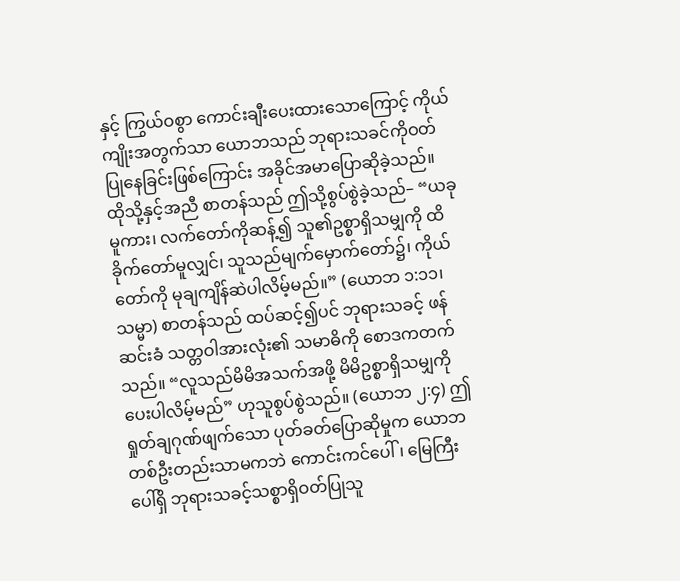နှင့် ကြွယ်ဝစွာ ကောင်းချီးပေးထားသောကြောင့် ကိုယ်ကျိုးအတွက်သာ ယောဘသည် ဘုရားသခင်ကိုဝတ်ပြုနေခြင်းဖြစ်ကြောင်း အခိုင်အမာပြောဆိုခဲ့သည်။ ထိုသို့နှင့်အညီ စာတန်သည် ဤသို့စွပ်စွဲခဲ့သည်– “ယခုမူကား၊ လက်တော်ကိုဆန့်၍ သူ၏ဥစ္စာရှိသမျှကို ထိခိုက်တော်မူလျှင်၊ သူသည်မျက်မှောက်တော်၌၊ ကိုယ်တော်ကို မုချကျိန်ဆဲပါလိမ့်မည်။” (ယောဘ ၁:၁၁၊ သမ္မာ) စာတန်သည် ထပ်ဆင့်၍ပင် ဘုရားသခင့် ဖန်ဆင်းခံ သတ္တဝါအားလုံး၏ သမာဓိကို စောဒကတက်သည်။ “လူသည်မိမိအသက်အဖို့ မိမိဥစ္စာရှိသမျှကိုပေးပါလိမ့်မည်” ဟုသူစွပ်စွဲသည်။ (ယောဘ ၂:၄) ဤရှုတ်ချဂုဏ်ဖျက်သော ပုတ်ခတ်ပြောဆိုမှုက ယောဘတစ်ဦးတည်းသာမကဘဲ ကောင်းကင်ပေါ်၊ မြေကြီးပေါ်ရှိ ဘုရားသခင့်သစ္စာရှိဝတ်ပြုသူ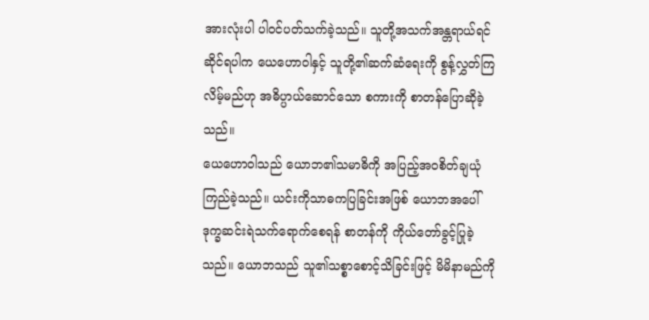အားလုံးပါ ပါဝင်ပတ်သက်ခဲ့သည်။ သူတို့အသက်အန္တရာယ်ရင်ဆိုင်ရပါက ယေဟောဝါနှင့် သူတို့၏ဆက်ဆံရေးကို စွန့်လွှတ်ကြလိမ့်မည်ဟု အဓိပ္ပာယ်ဆောင်သော စကားကို စာတန်ပြောဆိုခဲ့သည်။
ယေဟောဝါသည် ယောဘ၏သမာဓိကို အပြည့်အဝစိတ်ချယုံကြည်ခဲ့သည်။ ယင်းကိုသာဓကပြခြင်းအဖြစ် ယောဘအပေါ် ဒုက္ခဆင်းရဲသက်ရောက်စေရန် စာတန်ကို ကိုယ်တော်ခွင့်ပြုခဲ့သည်။ ယောဘသည် သူ၏သစ္စာစောင့်သိခြင်းဖြင့် မိမိနာမည်ကို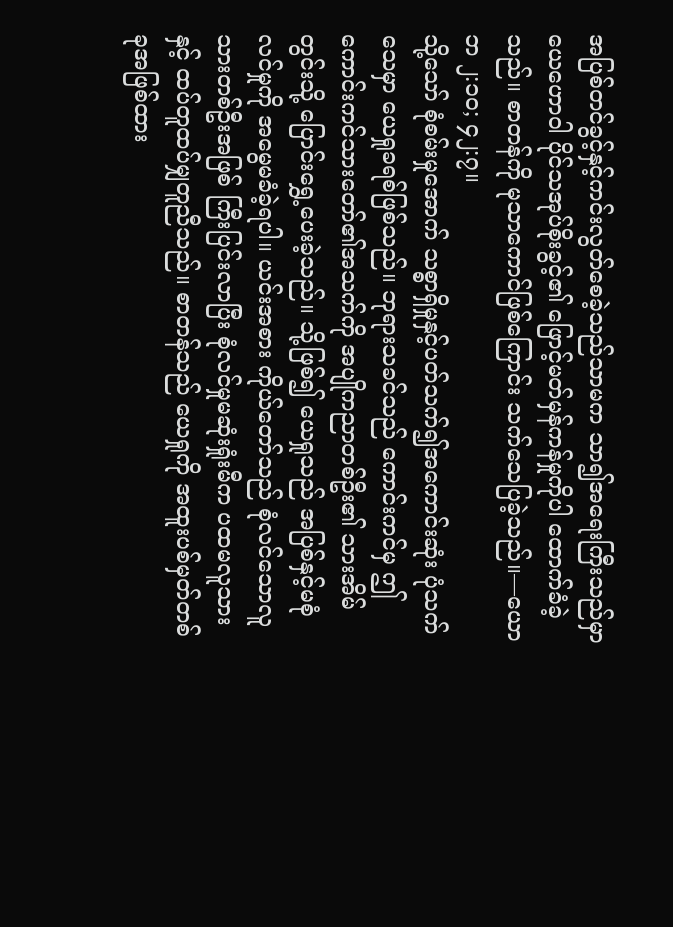အပြစ်တင်ခွင့်နှင့်ကင်းလွတ်စေခဲ့သည်သာမက သာ၍အရေးကြီးသည်မှာ ယေဟောဝါ ပိုင်သအုပ်စိုးခွင့်၏ ဖြောင့်မတ်မှန်ကန်မှုကိုပါ ထောက်ခံခဲ့သည်။ စာတန်ကို မုသာကောင်ဖြစ်ကြောင်း သက်သေပြခဲ့သည်။—ယောဘ ၂:၁၀; ၄၂:၇။
သို့သော် စုံစမ်းမှုအောက် သစ္စာရှိမှုနှင့်ပတ်သက်၍အကောင်းဆုံး ပုံသက်သေမှာ ယေရှုခရစ်ဖြစ်သည်။ ဘုရားသခင်သည် ကောင်းကင်မှ ဤကောင်းကင်သားတော်၏အသက်ကို အပျိုကညာတစ်ဦး၏ သားအိမ်တွင်းသို့ ပြောင်းရွှေ့ပေးခဲ့သည်။ သို့ဖြစ်၍ ယေရှုသည် အပြစ်နှင့်မစုံလင်မှုကို အမွေမခံခဲ့ရပါ။ ယင်းအစား ကိုယ်တော်သည် စုံလင်သောလူသားတစ်ဦးအဖြစ် ကြီးပြင်းလာပြီး စုံလင်မှုမဆုံးရှုံးမီက ပထမလူသားနှင့် ထပ်တူထပ်မျှတူညီသည်။ စာတန်သည် ယေရှုကို အထူးပစ်မှတ်တစ်ခုအဖြစ်ထား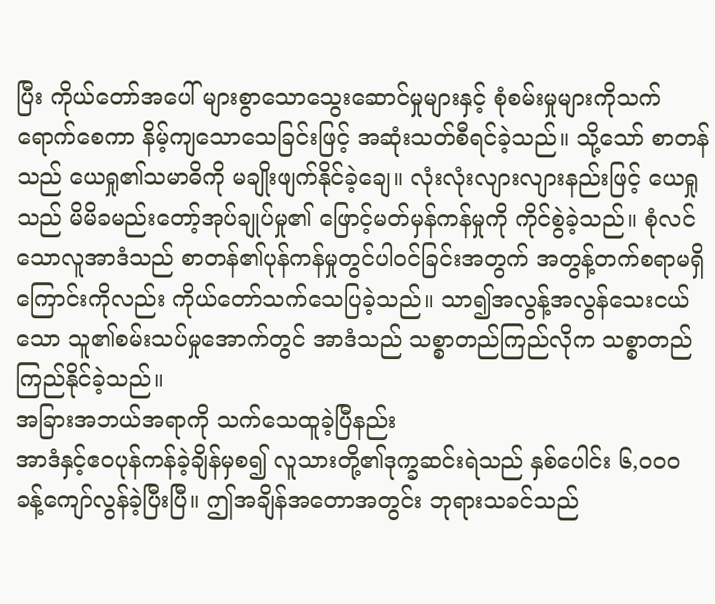ပြီး ကိုယ်တော်အပေါ် များစွာသောသွေးဆောင်မှုများနှင့် စုံစမ်းမှုများကိုသက်ရောက်စေကာ နိမ့်ကျသောသေခြင်းဖြင့် အဆုံးသတ်စီရင်ခဲ့သည်။ သို့သော် စာတန်သည် ယေရှု၏သမာဓိကို မချိုးဖျက်နိုင်ခဲ့ချေ။ လုံးလုံးလျားလျားနည်းဖြင့် ယေရှုသည် မိမိခမည်းတော့်အုပ်ချုပ်မှု၏ ဖြောင့်မတ်မှန်ကန်မှုကို ကိုင်စွဲခဲ့သည်။ စုံလင်သောလူအာဒံသည် စာတန်၏ပုန်ကန်မှုတွင်ပါဝင်ခြင်းအတွက် အတွန့်တက်စရာမရှိကြောင်းကိုလည်း ကိုယ်တော်သက်သေပြခဲ့သည်။ သာ၍အလွန့်အလွန်သေးငယ်သော သူ၏စမ်းသပ်မှုအောက်တွင် အာဒံသည် သစ္စာတည်ကြည်လိုက သစ္စာတည်ကြည်နိုင်ခဲ့သည်။
အခြားအဘယ်အရာကို သက်သေထူခဲ့ပြီနည်း
အာဒံနှင့်ဧဝပုန်ကန်ခဲ့ချိန်မှစ၍ လူသားတို့၏ဒုက္ခဆင်းရဲသည် နှစ်ပေါင်း ၆,၀၀၀ ခန့်ကျော်လွန်ခဲ့ပြီးပြီ။ ဤအချိန်အတောအတွင်း ဘုရားသခင်သည်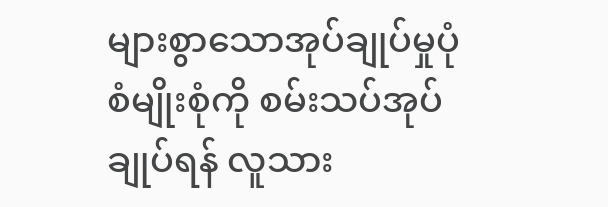များစွာသောအုပ်ချုပ်မှုပုံစံမျိုးစုံကို စမ်းသပ်အုပ်ချုပ်ရန် လူသား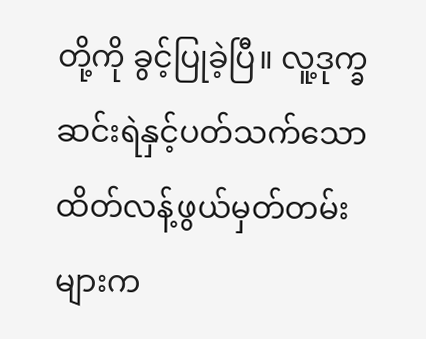တို့ကို ခွင့်ပြုခဲ့ပြီ။ လူ့ဒုက္ခဆင်းရဲနှင့်ပတ်သက်သော ထိတ်လန့်ဖွယ်မှတ်တမ်းများက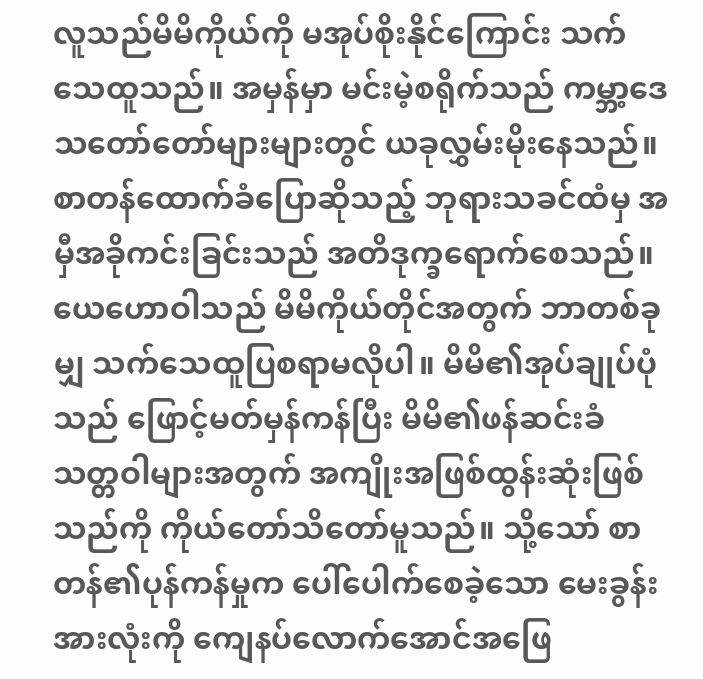လူသည်မိမိကိုယ်ကို မအုပ်စိုးနိုင်ကြောင်း သက်သေထူသည်။ အမှန်မှာ မင်းမဲ့စရိုက်သည် ကမ္ဘာ့ဒေသတော်တော်များများတွင် ယခုလွှမ်းမိုးနေသည်။ စာတန်ထောက်ခံပြောဆိုသည့် ဘုရားသခင်ထံမှ အမှီအခိုကင်းခြင်းသည် အတိဒုက္ခရောက်စေသည်။
ယေဟောဝါသည် မိမိကိုယ်တိုင်အတွက် ဘာတစ်ခုမျှ သက်သေထူပြစရာမလိုပါ။ မိမိ၏အုပ်ချုပ်ပုံသည် ဖြောင့်မတ်မှန်ကန်ပြီး မိမိ၏ဖန်ဆင်းခံသတ္တဝါများအတွက် အကျိုးအဖြစ်ထွန်းဆုံးဖြစ်သည်ကို ကိုယ်တော်သိတော်မူသည်။ သို့သော် စာတန်၏ပုန်ကန်မှုက ပေါ်ပေါက်စေခဲ့သော မေးခွန်းအားလုံးကို ကျေနပ်လောက်အောင်အဖြေ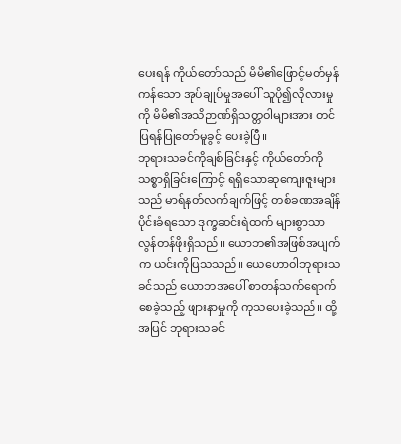ပေးရန် ကိုယ်တော်သည် မိမိ၏ဖြောင့်မတ်မှန်ကန်သော အုပ်ချုပ်မှုအပေါ် သူပို၍လိုလားမှုကို မိမိ၏အသိဉာဏ်ရှိသတ္တဝါများအား တင်ပြရန်ပြုတော်မူခွင့် ပေးခဲ့ပြီ။
ဘုရားသခင်ကိုချစ်ခြင်းနှင့် ကိုယ်တော်ကိုသစ္စာရှိခြင်းကြောင့် ရရှိသောဆုကျေးဇူးများသည် မာရ်နတ်လက်ချက်ဖြင့် တစ်ခဏအချိန်ပိုင်းခံရသော ဒုက္ခဆင်းရဲထက် များစွာသာလွန်တန်ဖိုးရှိသည်။ ယောဘ၏အဖြစ်အပျက်က ယင်းကိုပြသသည်။ ယေဟောဝါဘုရားသခင်သည် ယောဘအပေါ် စာတန်သက်ရောက်စေခဲ့သည့် ဖျားနာမှုကို ကုသပေးခဲ့သည်။ ထို့အပြင် ဘုရားသခင်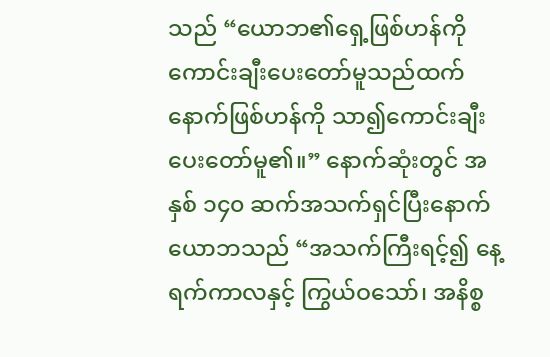သည် “ယောဘ၏ရှေ့ဖြစ်ဟန်ကို ကောင်းချီးပေးတော်မူသည်ထက် နောက်ဖြစ်ဟန်ကို သာ၍ကောင်းချီးပေးတော်မူ၏။” နောက်ဆုံးတွင် အနှစ် ၁၄၀ ဆက်အသက်ရှင်ပြီးနောက် ယောဘသည် “အသက်ကြီးရင့်၍ နေ့ရက်ကာလနှင့် ကြွယ်ဝသော်၊ အနိစ္စ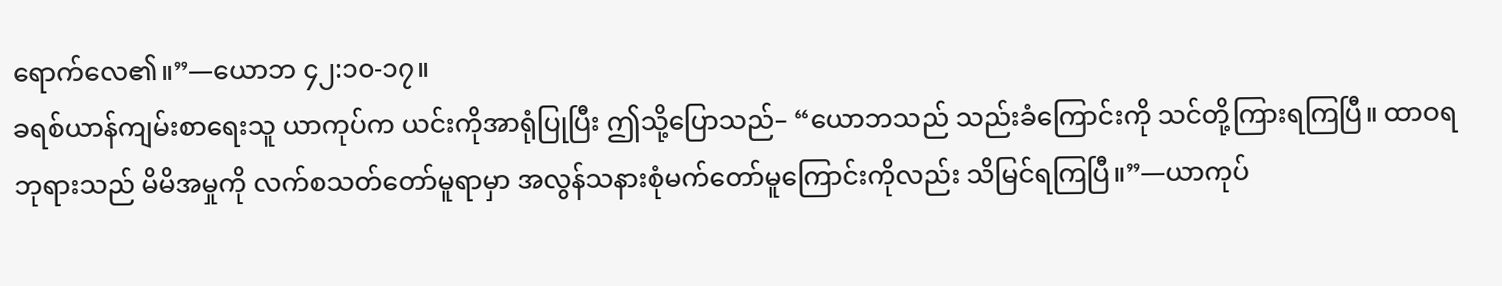ရောက်လေ၏။”—ယောဘ ၄၂:၁၀-၁၇။
ခရစ်ယာန်ကျမ်းစာရေးသူ ယာကုပ်က ယင်းကိုအာရုံပြုပြီး ဤသို့ပြောသည်– “ယောဘသည် သည်းခံကြောင်းကို သင်တို့ကြားရကြပြီ။ ထာဝရဘုရားသည် မိမိအမှုကို လက်စသတ်တော်မူရာမှာ အလွန်သနားစုံမက်တော်မူကြောင်းကိုလည်း သိမြင်ရကြပြီ။”—ယာကုပ်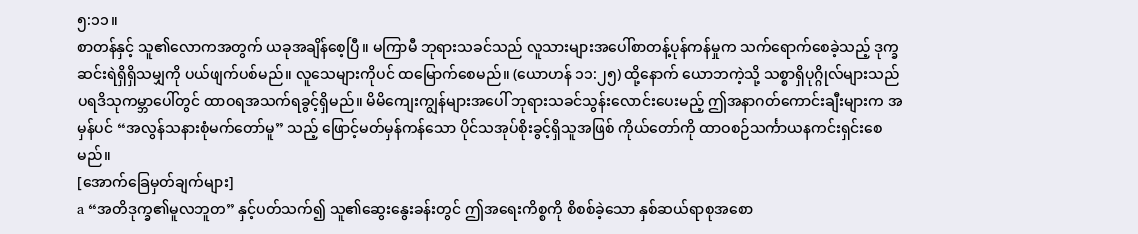၅:၁၁။
စာတန်နှင့် သူ၏လောကအတွက် ယခုအချိန်စေ့ပြီ။ မကြာမီ ဘုရားသခင်သည် လူသားများအပေါ်စာတန့်ပုန်ကန်မှုက သက်ရောက်စေခဲ့သည့် ဒုက္ခဆင်းရဲရှိရှိသမျှကို ပယ်ဖျက်ပစ်မည်။ လူသေများကိုပင် ထမြောက်စေမည်။ (ယောဟန် ၁၁:၂၅) ထို့နောက် ယောဘကဲ့သို့ သစ္စာရှိပုဂ္ဂိုလ်များသည် ပရဒိသုကမ္ဘာပေါ်တွင် ထာဝရအသက်ရခွင့်ရှိမည်။ မိမိကျေးကျွန်များအပေါ် ဘုရားသခင်သွန်းလောင်းပေးမည့် ဤအနာဂတ်ကောင်းချီးများက အမှန်ပင် “အလွန်သနားစုံမက်တော်မူ” သည့် ဖြောင့်မတ်မှန်ကန်သော ပိုင်သအုပ်စိုးခွင့်ရှိသူအဖြစ် ကိုယ်တော်ကို ထာဝစဉ်သင်္ကာယနကင်းရှင်းစေမည်။
[အောက်ခြေမှတ်ချက်များ]
a “အတိဒုက္ခ၏မူလဘူတ” နှင့်ပတ်သက်၍ သူ၏ဆွေးနွေးခန်းတွင် ဤအရေးကိစ္စကို စိစစ်ခဲ့သော နှစ်ဆယ်ရာစုအစော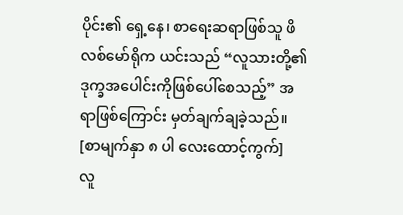ပိုင်း၏ ရှေ့နေ၊ စာရေးဆရာဖြစ်သူ ဖိလစ်မော်ရိုက ယင်းသည် “လူသားတို့၏ ဒုက္ခအပေါင်းကိုဖြစ်ပေါ်စေသည့်” အရာဖြစ်ကြောင်း မှတ်ချက်ချခဲ့သည်။
[စာမျက်နှာ ၈ ပါ လေးထောင့်ကွက်]
လူ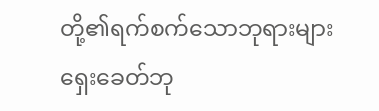တို့၏ရက်စက်သောဘုရားများ
ရှေးခေတ်ဘု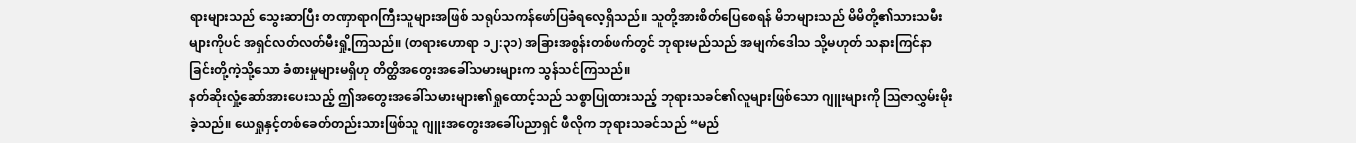ရားများသည် သွေးဆာပြီး တဏှာရာဂကြီးသူများအဖြစ် သရုပ်သကန်ဖော်ပြခံရလေ့ရှိသည်။ သူတို့အားစိတ်ပြေစေရန် မိဘများသည် မိမိတို့၏သားသမီးများကိုပင် အရှင်လတ်လတ်မီးရှို့ကြသည်။ (တရားဟောရာ ၁၂:၃၁) အခြားအစွန်းတစ်ဖက်တွင် ဘုရားမည်သည် အမျက်ဒေါသ သို့မဟုတ် သနားကြင်နာခြင်းတို့ကဲ့သို့သော ခံစားမှုများမရှိဟု တိတ္ထိအတွေးအခေါ်သမားများက သွန်သင်ကြသည်။
နတ်ဆိုးလှုံ့ဆော်အားပေးသည့် ဤအတွေးအခေါ်သမားများ၏ရှုထောင့်သည် သစ္စာပြုထားသည့် ဘုရားသခင်၏လူများဖြစ်သော ဂျူးများကို ဩဇာလွှမ်းမိုးခဲ့သည်။ ယေရှုနှင့်တစ်ခေတ်တည်းသားဖြစ်သူ ဂျူးအတွေးအခေါ်ပညာရှင် ဖီလိုက ဘုရားသခင်သည် “မည်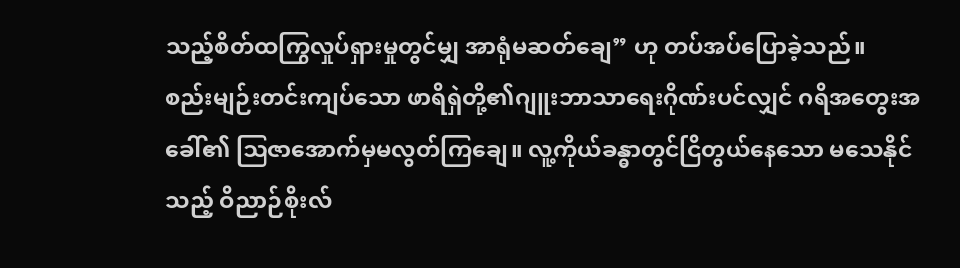သည့်စိတ်ထကြွလှုပ်ရှားမှုတွင်မျှ အာရုံမဆတ်ချေ” ဟု တပ်အပ်ပြောခဲ့သည်။
စည်းမျဉ်းတင်းကျပ်သော ဖာရိရှဲတို့၏ဂျူးဘာသာရေးဂိုဏ်းပင်လျှင် ဂရိအတွေးအခေါ်၏ ဩဇာအောက်မှမလွတ်ကြချေ။ လူ့ကိုယ်ခန္ဓာတွင်ငြိတွယ်နေသော မသေနိုင်သည့် ဝိညာဉ်စိုးလ်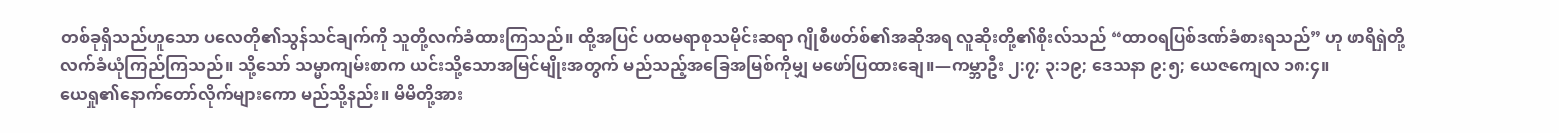တစ်ခုရှိသည်ဟူသော ပလေတို၏သွန်သင်ချက်ကို သူတို့လက်ခံထားကြသည်။ ထို့အပြင် ပထမရာစုသမိုင်းဆရာ ဂျိုစီဖတ်စ်၏အဆိုအရ လူဆိုးတို့၏စိုးလ်သည် “ထာဝရပြစ်ဒဏ်ခံစားရသည်” ဟု ဖာရိရှဲတို့လက်ခံယုံကြည်ကြသည်။ သို့သော် သမ္မာကျမ်းစာက ယင်းသို့သောအမြင်မျိုးအတွက် မည်သည့်အခြေအမြစ်ကိုမျှ မဖော်ပြထားချေ။—ကမ္ဘာဦး ၂:၇; ၃:၁၉; ဒေသနာ ၉:၅; ယေဇကျေလ ၁၈:၄။
ယေရှု၏နောက်တော်လိုက်များကော မည်သို့နည်း။ မိမိတို့အား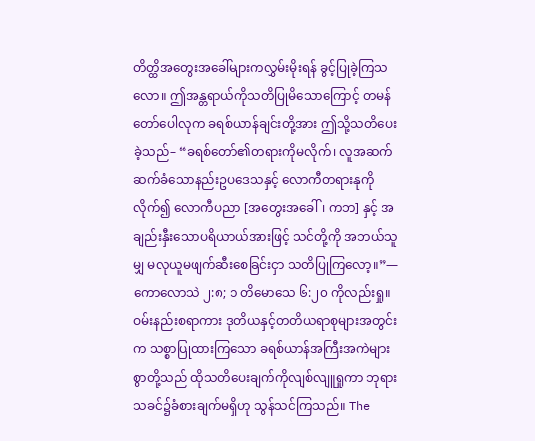တိတ္ထိအတွေးအခေါ်များကလွှမ်းမိုးရန် ခွင့်ပြုခဲ့ကြသလော။ ဤအန္တရာယ်ကိုသတိပြုမိသောကြောင့် တမန်တော်ပေါလုက ခရစ်ယာန်ချင်းတို့အား ဤသို့သတိပေးခဲ့သည်– “ခရစ်တော်၏တရားကိုမလိုက်၊ လူအဆက်ဆက်ခံသောနည်းဥပဒေသနှင့် လောကီတရားနုကိုလိုက်၍ လောကီပညာ [အတွေးအခေါ်၊ ကဘ] နှင့် အချည်းနှီးသောပရိယာယ်အားဖြင့် သင်တို့ကို အဘယ်သူမျှ မလုယူမဖျက်ဆီးစေခြင်းငှာ သတိပြုကြလော့။”—ကောလောသဲ ၂:၈; ၁ တိမောသေ ၆:၂၀ ကိုလည်းရှု။
ဝမ်းနည်းစရာကား ဒုတိယနှင့်တတိယရာစုများအတွင်းက သစ္စာပြုထားကြသော ခရစ်ယာန်အကြီးအကဲများစွာတို့သည် ထိုသတိပေးချက်ကိုလျစ်လျူရှုကာ ဘုရားသခင်၌ခံစားချက်မရှိဟု သွန်သင်ကြသည်။ The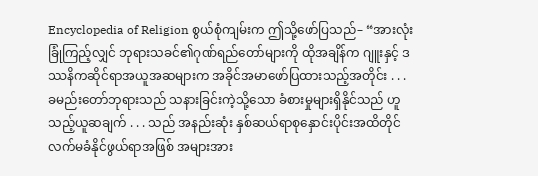Encyclopedia of Religion စွယ်စုံကျမ်းက ဤသို့ဖော်ပြသည်– “အားလုံးခြုံကြည့်လျှင် ဘုရားသခင်၏ဂုဏ်ရည်တော်များကို ထိုအချိန်က ဂျူးနှင့် ဒဿနိကဆိုင်ရာအယူအဆများက အခိုင်အမာဖော်ပြထားသည့်အတိုင်း . . . ခမည်းတော်ဘုရားသည် သနားခြင်းကဲ့သို့သော ခံစားမှုများရှိနိုင်သည် ဟူသည့်ယူဆချက် . . . သည် အနည်းဆုံး နှစ်ဆယ်ရာစုနှောင်းပိုင်းအထိတိုင် လက်မခံနိုင်ဖွယ်ရာအဖြစ် အများအား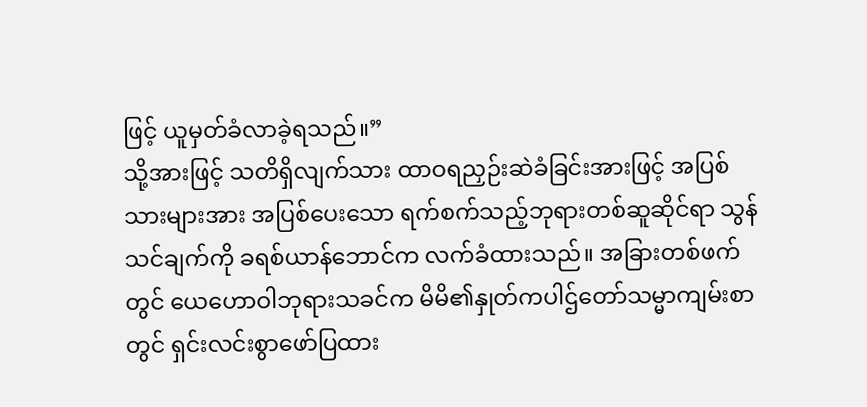ဖြင့် ယူမှတ်ခံလာခဲ့ရသည်။”
သို့အားဖြင့် သတိရှိလျက်သား ထာဝရညှဉ်းဆဲခံခြင်းအားဖြင့် အပြစ်သားများအား အပြစ်ပေးသော ရက်စက်သည့်ဘုရားတစ်ဆူဆိုင်ရာ သွန်သင်ချက်ကို ခရစ်ယာန်ဘောင်က လက်ခံထားသည်။ အခြားတစ်ဖက်တွင် ယေဟောဝါဘုရားသခင်က မိမိ၏နှုတ်ကပါဌ်တော်သမ္မာကျမ်းစာတွင် ရှင်းလင်းစွာဖော်ပြထား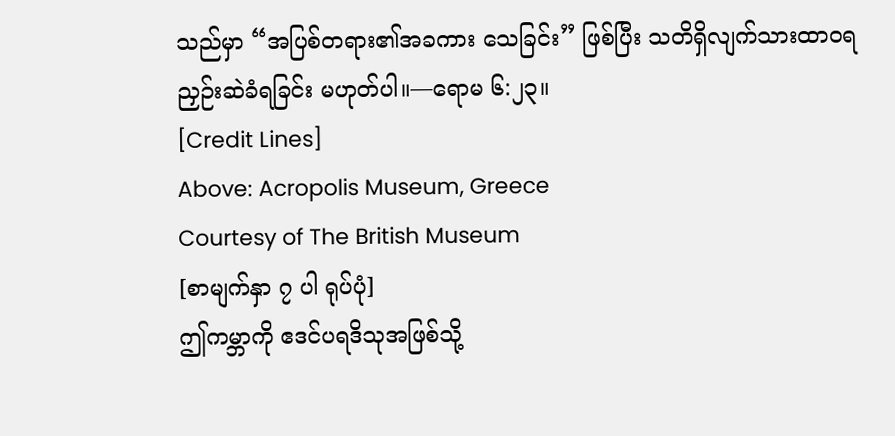သည်မှာ “အပြစ်တရား၏အခကား သေခြင်း” ဖြစ်ပြီး သတိရှိလျက်သားထာဝရညှဉ်းဆဲခံရခြင်း မဟုတ်ပါ။—ရောမ ၆:၂၃။
[Credit Lines]
Above: Acropolis Museum, Greece
Courtesy of The British Museum
[စာမျက်နှာ ၇ ပါ ရုပ်ပုံ]
ဤကမ္ဘာကို ဧဒင်ပရဒိသုအဖြစ်သို့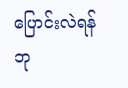ပြောင်းလဲရန် ဘု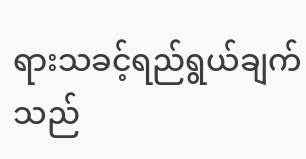ရားသခင့်ရည်ရွယ်ချက်သည်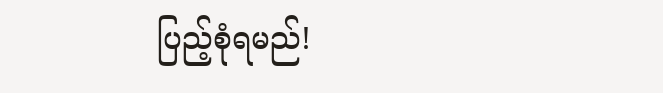ပြည့်စုံရမည်!